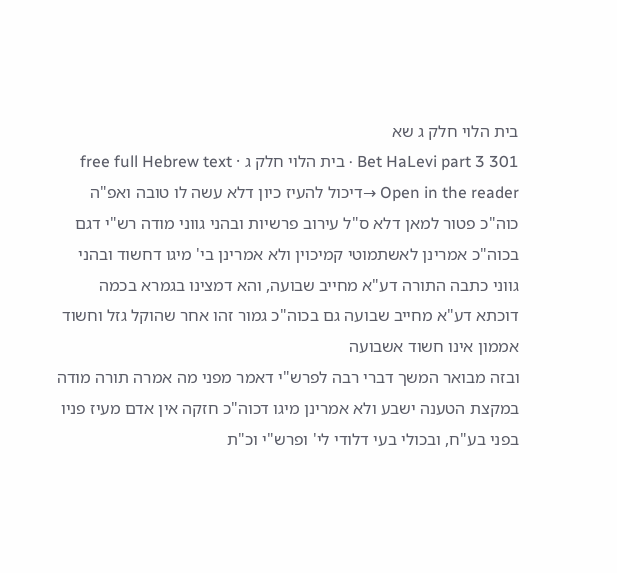בית הלוי חלק ג שא
Bet HaLevi part 3 301 · בית הלוי חלק ג · free full Hebrew text
Open in the reader →דיכול להעיז כיון דלא עשה לו טובה ואפ"ה כוה"כ פטור למאן דלא ס"ל עירוב פרשיות ובהני גווני מודה רש"י דגם בכוה"כ אמרינן לאשתמוטי קמיכוין ולא אמרינן בי' מיגו דחשוד ובהני גווני כתבה התורה דע"א מחייב שבועה, והא דמצינו בגמרא בכמה דוכתא דע"א מחייב שבועה גם בכוה"כ גמור זהו אחר שהוקל גזל וחשוד אממון אינו חשוד אשבועה
ובזה מבואר המשך דברי רבה לפרש"י דאמר מפני מה אמרה תורה מודה במקצת הטענה ישבע ולא אמרינן מיגו דכוה"כ חזקה אין אדם מעיז פניו בפני בע"ח, ובכולי בעי דלודי לי' ופרש"י וכ"ת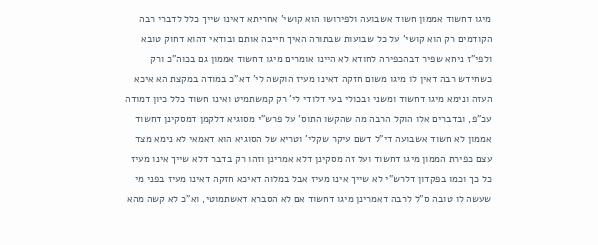מיגו דחשוד אממון חשוד אשבועה ולפירושו הוא קושי' אחריתא דאינו שייך כלל לדברי רבה הקודמים רק הוא קושי' על כל שבועות שבתורה האיך חייבה אותם ובודאי דהוא דחוק טובא ולפי"ז ניחא שפיר דבהכפירה לחודא לא היינו אומרים מיגו דחשוד אממון גם בכוה"כ ורק כשחידש רבה דאין לו מיגו משום חזקה דאינו מעיז הוקשה לי' דא"כ במודה במקצת הא איכא העזה ונימא מיגו דחשוד ומשני ובכולי בעי דלודי לי' רק קמשתמיט ואינו חשוד כלל כיון דמודה עכ"פ, ובדברים אלו הוקל הרבה מה שהקשו התוס' על פרש"י מסוגיא דלקמן דמסקינן דחשוד אממון לא חשוד אשבועה די"ל דשם עיקר שקלי' וטריא של הסוגיא הוא דאמאי לא נימא מצד עצם כפירת הממון מיגו דחשוד ועל זה מסקינן דלא אמרינן וזהו רק בדבר דלא שייך אינו מעיז כל כך וכמו בפקדון דלרש"י לא שייך אינו מעיז אבל במלוה דאיכא חזקה דאינו מעיז בפני מי שעשה לו טובה ס"ל לרבה דאמרינן מיגו דחשוד אם לא הסברא דאשתמוטי, וא"כ לא קשה מהא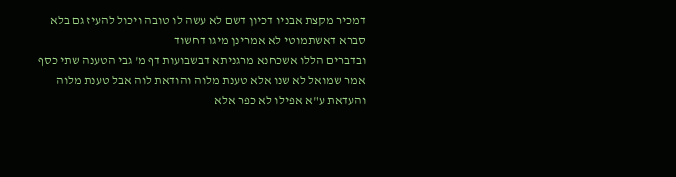דמכיר מקצת אבניו דכיון דשם לא עשה לו טובה ויכול להעיז גם בלא סברא דאשתמוטי לא אמרינן מיגו דחשוד
ובדברים הללו אשכחנא מרגניתא דבשבועות דף מ' גבי הטענה שתי כסף אמר שמואל לא שנו אלא טענת מלוה והודאת לוה אבל טענת מלוה והעדאת ע"א אפילו לא כפר אלא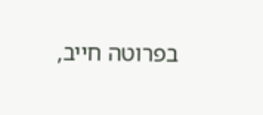בפרוטה חייב,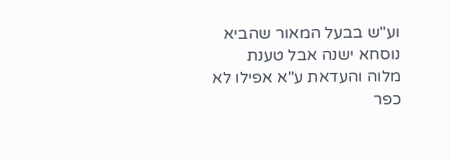וע"ש בבעל המאור שהביא נוסחא ישנה אבל טענת מלוה והעדאת ע"א אפילו לא כפר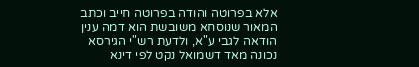אלא בפרוטה והודה בפרוטה חייב וכתב המאור שנוסחא משובשת הוא דמה ענין הודאה לגבי ע"א, ולדעת רש"י הגירסא נכונה מאד דשמואל נקט לפי דינא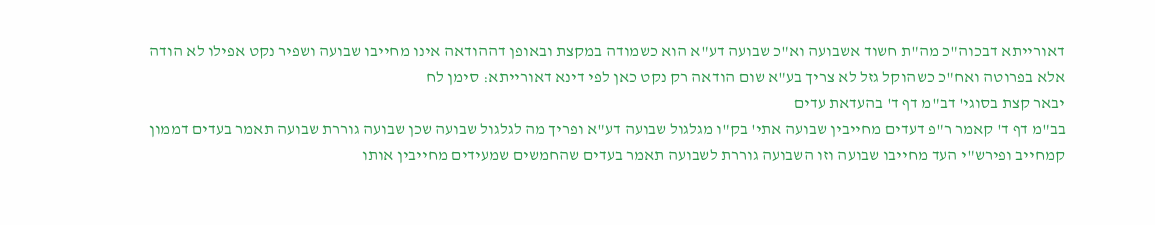דאורייתא דבכוה"כ מה"ת חשוד אשבועה וא"כ שבועה דע"א הוא כשמודה במקצת ובאופן דההודאה אינו מחייבו שבועה ושפיר נקט אפילו לא הודה אלא בפרוטה ואח"כ כשהוקל גזל לא צריך בע"א שום הודאה רק נקט כאן לפי דינא דאורייתא: סימן לח
יבאר קצת בסוגי' דב"מ דף ד' בהעדאת עדים
בב"מ דף ד' קאמר ר"פ דעדים מחייבין שבועה אתי' בק"ו מגלגול שבועה דע"א ופריך מה לגלגול שבועה שכן שבועה גוררת שבועה תאמר בעדים דממון קמחייב ופירש"י העד מחייבו שבועה וזו השבועה גוררת לשבועה תאמר בעדים שהחמשים שמעידים מחייבין אותו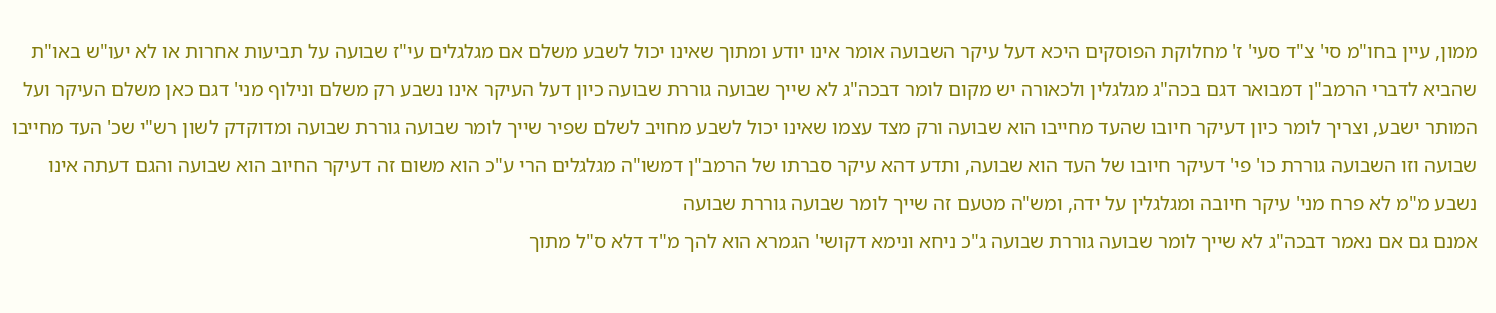ממון, עיין בחו"מ סי' צ"ד סעי' ז' מחלוקת הפוסקים היכא דעל עיקר השבועה אומר אינו יודע ומתוך שאינו יכול לשבע משלם אם מגלגלים עי"ז שבועה על תביעות אחרות או לא יעו"ש באו"ת שהביא לדברי הרמב"ן דמבואר דגם בכה"ג מגלגלין ולכאורה יש מקום לומר דבכה"ג לא שייך שבועה גוררת שבועה כיון דעל העיקר אינו נשבע רק משלם ונילוף מני' דגם כאן משלם העיקר ועל המותר ישבע, וצריך לומר כיון דעיקר חיובו שהעד מחייבו הוא שבועה ורק מצד עצמו שאינו יכול לשבע מחויב לשלם שפיר שייך לומר שבועה גוררת שבועה ומדוקדק לשון רש"י שכ' העד מחייבו שבועה וזו השבועה גוררת כו' פי' דעיקר חיובו של העד הוא שבועה, ותדע דהא עיקר סברתו של הרמב"ן דמשו"ה מגלגלים הרי ע"כ הוא משום זה דעיקר החיוב הוא שבועה והגם דעתה אינו נשבע מ"מ לא פרח מני' עיקר חיובה ומגלגלין על ידה, ומש"ה מטעם זה שייך לומר שבועה גוררת שבועה
אמנם גם אם נאמר דבכה"ג לא שייך לומר שבועה גוררת שבועה ג"כ ניחא ונימא דקושי' הגמרא הוא להך מ"ד דלא ס"ל מתוך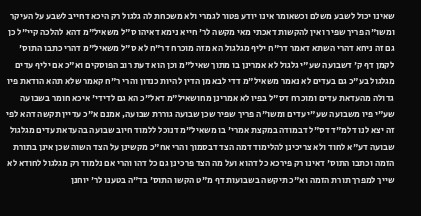שאינו יכול לשבע משלם וכשאומר אינו יודע פטור לגמרי ולא משכחת לה גלגול רק היכא דחייב לשבע על העיקר ומשו"ה פריך שפיר ואין להקשות דאכתי מאי מקשה לר' חייא נימא דאיהו ס"ל משאיל"מ דהא להלכה קיי"ל כן גם זה ניחא דהרי השתא דאמר דר"ח יליף מגלגול הא מזה מוכרח דר"ח לא ס"ל משאיל"מ דהרי כתבו התוס' לקמן דף ק' דשבועה שע"י גלגול לא אמרינן בו מתוך שאיל"מ וכן הוא דעת רוב הפוסקים וא"כ אם יליף עדים מגלגול בע"כ גם בעדים לא נאמר משאיל"מ דדי לבא מן הדין להיות כנדון והרי ר"ח קאמר שלא תהא הודאת פיו גדולה מהעדאת עדים ומוכרח דס"ל בפיו לא אמרינן מחושאיל"מ דאל"כ הא גם לדידי' איכא חומר בשבועה שע"י פיו משבועה שע"י עדים ומשו"ה פריך שפיר שכן שבועה גוררת שבועה, אמנם א"כ עדיין תקשה דהא לפי זה יצא לנו דלמ"ד דס"ל דבמודה במקצת אמרי' בו משאיל"מ דנוכל ללמוד חיוב שבועה בהעדאת עדים מגלגול שבועה דע"א לחוד ולא צריכינן להלימוד דמה הצד דבסמוך והרי אח"כ מקשינן על הצד השוה שכן אינן בתורת הזמה וכתבו התוס' דאינו רק פירכא כל דהוא ועל מה הצד פרכינן גם כל דהו והרי אם נלמוד רק מגלגול לחודא לא שייך למפרך תורת הזמה וא"כ תיקשה בשבועות דף מ"ט הקשו התוס' בד"ה בטענו לר' יוחנן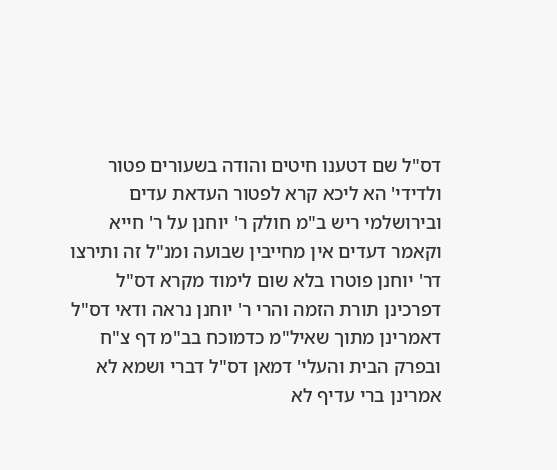דס"ל שם דטענו חיטים והודה בשעורים פטור ולדידי' הא ליכא קרא לפטור העדאת עדים ובירושלמי ריש ב"מ חולק ר' יוחנן על ר' חייא וקאמר דעדים אין מחייבין שבועה ומנ"ל זה ותירצו דר' יוחנן פוטרו בלא שום לימוד מקרא דס"ל דפרכינן תורת הזמה והרי ר' יוחנן נראה ודאי דס"ל דאמרינן מתוך שאיל"מ כדמוכח בב"מ דף צ"ח ובפרק הבית והעלי' דמאן דס"ל דברי ושמא לא אמרינן ברי עדיף לא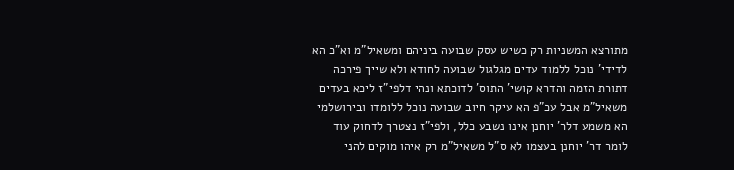מתורצא המשניות רק כשיש עסק שבועה ביניהם ומשאיל"מ וא"כ הא לדידי' נוכל ללמוד עדים מגלגול שבועה לחודא ולא שייך פירכה דתורת הזמה והדרא קושי' התוס' לדוכתא ונהי דלפי"ז ליכא בעדים משאיל"מ אבל עכ"פ הא עיקר חיוב שבועה נוכל ללומדו ובירושלמי הא משמע דלר' יוחנן אינו נשבע כלל, ולפי"ז נצטרך לדחוק עוד לומר דר' יוחנן בעצמו לא ס"ל משאיל"מ רק איהו מוקים להני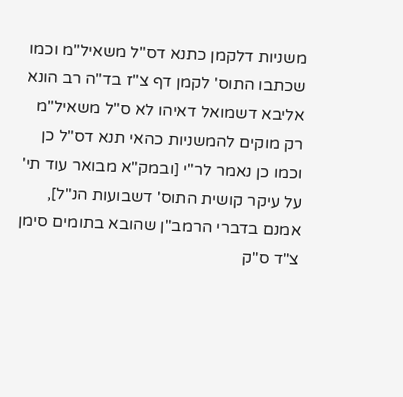משניות דלקמן כתנא דס"ל משאיל"מ וכמו שכתבו התוס' לקמן דף צ"ז בד"ה רב הונא אליבא דשמואל דאיהו לא ס"ל משאיל"מ רק מוקים להמשניות כהאי תנא דס"ל כן וכמו כן נאמר לר"י [ובמק"א מבואר עוד תי' על עיקר קושית התוס' דשבועות הנ"ל], אמנם בדברי הרמב"ן שהובא בתומים סימן צ"ד ס"ק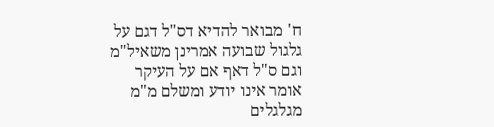ח' מבואר להדיא דס"ל דגם על גלגול שבועה אמרינן משאיל"מ וגם ס"ל דאף אם על העיקר אומר אינו יודע ומשלם מ"מ מגלגלים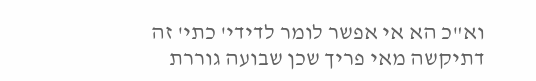וא"כ הא אי אפשר לומר לדידי' כתי' זה דתיקשה מאי פריך שכן שבועה גוררת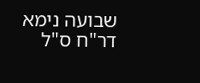שבועה נימא דר"ח ס"ל